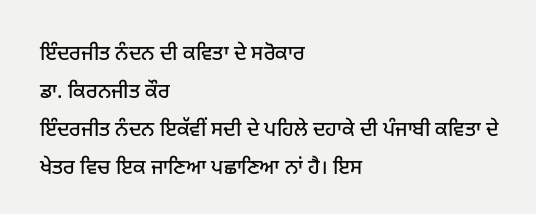ਇੰਦਰਜੀਤ ਨੰਦਨ ਦੀ ਕਵਿਤਾ ਦੇ ਸਰੋਕਾਰ
ਡਾ. ਕਿਰਨਜੀਤ ਕੌਰ
ਇੰਦਰਜੀਤ ਨੰਦਨ ਇਕੱਵੀਂ ਸਦੀ ਦੇ ਪਹਿਲੇ ਦਹਾਕੇ ਦੀ ਪੰਜਾਬੀ ਕਵਿਤਾ ਦੇ ਖੇਤਰ ਵਿਚ ਇਕ ਜਾਣਿਆ ਪਛਾਣਿਆ ਨਾਂ ਹੈ। ਇਸ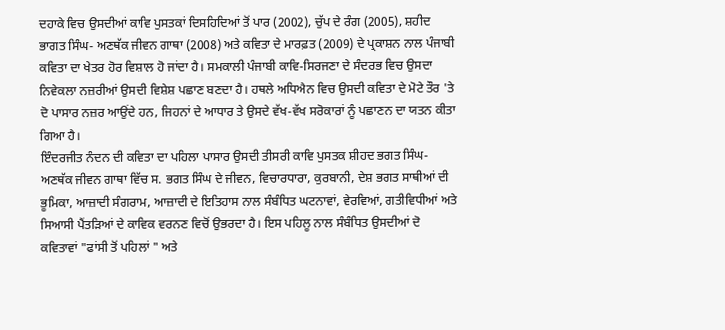ਦਹਾਕੇ ਵਿਚ ਉਸਦੀਆਂ ਕਾਵਿ ਪੁਸਤਕਾਂ ਦਿਸਹਿਦਿਆਂ ਤੋਂ ਪਾਰ (2002), ਚੁੱਪ ਦੇ ਰੰਗ (2005), ਸ਼ਹੀਦ ਭਾਗਤ ਸਿੰਘ- ਅਣਥੱਕ ਜੀਵਨ ਗਾਥਾ (2008) ਅਤੇ ਕਵਿਤਾ ਦੇ ਮਾਰਫ਼ਤ (2009) ਦੇ ਪ੍ਰਕਾਸ਼ਨ ਨਾਲ ਪੰਜਾਬੀ ਕਵਿਤਾ ਦਾ ਖੇਤਰ ਹੋਰ ਵਿਸ਼ਾਲ ਹੋ ਜਾਂਦਾ ਹੈ। ਸਮਕਾਲੀ ਪੰਜਾਬੀ ਕਾਵਿ-ਸਿਰਜਣਾ ਦੇ ਸੰਦਰਭ ਵਿਚ ਉਸਦਾ ਨਿਵੇਕਲਾ ਨਜ਼ਰੀਆਂ ਉਸਦੀ ਵਿਸ਼ੇਸ਼ ਪਛਾਣ ਬਣਦਾ ਹੈ। ਹਥਲੇ ਅਧਿਐਨ ਵਿਚ ਉਸਦੀ ਕਵਿਤਾ ਦੇ ਮੋਟੇ ਤੌਰ 'ਤੇ ਦੋ ਪਾਸਾਰ ਨਜ਼ਰ ਆਉਂਦੇ ਹਨ, ਜਿਹਨਾਂ ਦੇ ਆਧਾਰ ਤੇ ਉਸਦੇ ਵੱਖ-ਵੱਖ ਸਰੋਕਾਰਾਂ ਨੂੰ ਪਛਾਣਨ ਦਾ ਯਤਨ ਕੀਤਾ ਗਿਆ ਹੈ।
ਇੰਦਰਜੀਤ ਨੰਦਨ ਦੀ ਕਵਿਤਾ ਦਾ ਪਹਿਲਾ ਪਾਸਾਰ ਉਸਦੀ ਤੀਸਰੀ ਕਾਵਿ ਪੁਸਤਕ ਸ਼ੀਹਦ ਭਗਤ ਸਿੰਘ-ਅਣਥੱਕ ਜੀਵਨ ਗਾਥਾ ਵਿੱਚ ਸ. ਭਗਤ ਸਿੰਘ ਦੇ ਜੀਵਨ, ਵਿਚਾਰਧਾਰਾ, ਕੁਰਬਾਨੀ, ਦੇਸ਼ ਭਗਤ ਸਾਥੀਆਂ ਦੀ ਭੂਮਿਕਾ, ਆਜ਼ਾਦੀ ਸੰਗਰਾਮ, ਆਜ਼ਾਦੀ ਦੇ ਇਤਿਹਾਸ ਨਾਲ ਸੰਬੰਧਿਤ ਘਟਨਾਵਾਂ, ਵੇਰਵਿਆਂ, ਗਤੀਵਿਧੀਆਂ ਅਤੇ ਸਿਆਸੀ ਪੈਂਤੜਿਆਂ ਦੇ ਕਾਵਿਕ ਵਰਨਣ ਵਿਚੋਂ ਉਭਰਦਾ ਹੈ। ਇਸ ਪਹਿਲੂ ਨਾਲ ਸੰਬੰਧਿਤ ਉਸਦੀਆਂ ਦੋ ਕਵਿਤਾਵਾਂ "ਫਾਂਸੀ ਤੋਂ ਪਹਿਲਾਂ " ਅਤੇ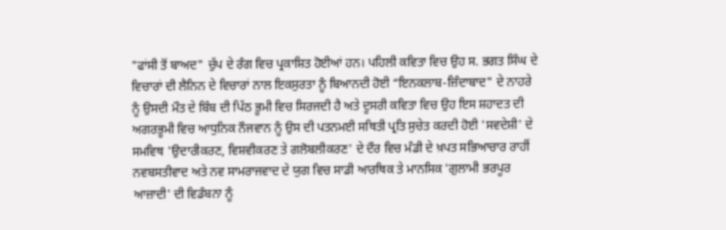"ਫਾਂਸੀ ਤੋਂ ਬਾਅਦ" ਚੁੱਪ ਦੇ ਰੰਗ ਵਿਚ ਪ੍ਰਕਾਸ਼ਿਤ ਹੋਈਆਂ ਹਨ। ਪਹਿਲੀ ਕਵਿਤਾ ਵਿਚ ਉਹ ਸ. ਭਗਤ ਸਿੰਘ ਦੇ ਵਿਚਾਰਾਂ ਦੀ ਲੈਨਿਨ ਦੇ ਵਿਚਾਰਾਂ ਨਾਲ ਇਕਸੁਰਤਾ ਨੂੰ ਬਿਆਨਦੀ ਹੋਈ “ਇਨਕਲਾਬ-ਜ਼ਿੰਦਾਬਾਦ" ਦੇ ਨਾਹਰੇ ਨੂੰ ਉਸਦੀ ਮੌਤ ਦੇ ਬਿੰਬ ਦੀ ਪਿੱਠ ਭੂਮੀ ਵਿਚ ਸਿਰਜਦੀ ਹੈ ਅਤੇ ਦੂਸਰੀ ਕਵਿਤਾ ਵਿਚ ਉਹ ਇਸ ਸ਼ਹਾਦਤ ਦੀ ਅਗਰਭੂਮੀ ਵਿਚ ਆਧੁਨਿਕ ਨੌਜਵਾਨ ਨੂੰ ਉਸ ਦੀ ਪਤਨਮਈ ਸਥਿਤੀ ਪ੍ਰਤਿ ਸੁਚੇਤ ਕਰਦੀ ਹੋਈ 'ਸਵਦੇਸ਼ੀ' ਦੇ ਸਮਵਿਥ 'ਉਦਾਰੀਕਰਣ, ਵਿਸ਼ਵੀਕਰਣ ਤੇ ਗਲੋਬਲੀਕਰਣ' ਦੇ ਦੌਰ ਵਿਚ ਮੰਡੀ ਦੇ ਖ਼ਪਤ ਸਭਿਆਚਾਰ ਰਾਹੀਂ ਨਵਬਸਤੀਵਾਦ ਅਤੇ ਨਵ ਸਾਮਰਾਜਵਾਦ ਦੇ ਯੁਗ ਵਿਚ ਸਾਡੀ ਆਰਥਿਕ ਤੇ ਮਾਨਸਿਕ 'ਗੁਲਾਮੀ ਭਰਪੂਰ ਆਜ਼ਾਦੀ' ਦੀ ਵਿਡੰਬਨਾ ਨੂੰ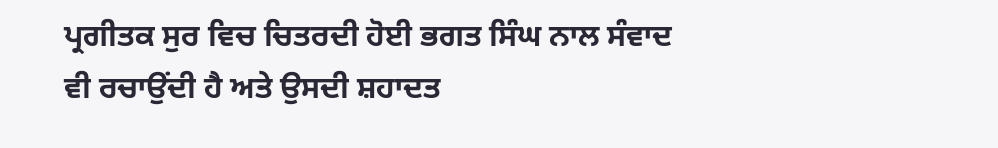ਪ੍ਰਗੀਤਕ ਸੁਰ ਵਿਚ ਚਿਤਰਦੀ ਹੋਈ ਭਗਤ ਸਿੰਘ ਨਾਲ ਸੰਵਾਦ ਵੀ ਰਚਾਉਂਦੀ ਹੈ ਅਤੇ ਉਸਦੀ ਸ਼ਹਾਦਤ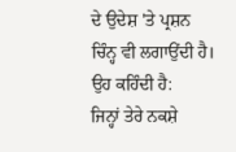ਦੇ ਉਦੇਸ਼ 'ਤੇ ਪ੍ਰਸ਼ਨ ਚਿੰਨ੍ਹ ਵੀ ਲਗਾਉਂਦੀ ਹੈ। ਉਹ ਕਹਿੰਦੀ ਹੈ:
ਜਿਨ੍ਹਾਂ ਤੇਰੇ ਨਕਸ਼ੇ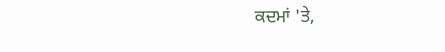ਕਦਮਾਂ 'ਤੇ,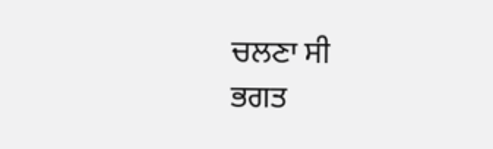ਚਲਣਾ ਸੀ
ਭਗਤ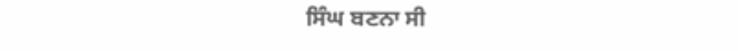ਸਿੰਘ ਬਣਨਾ ਸੀ